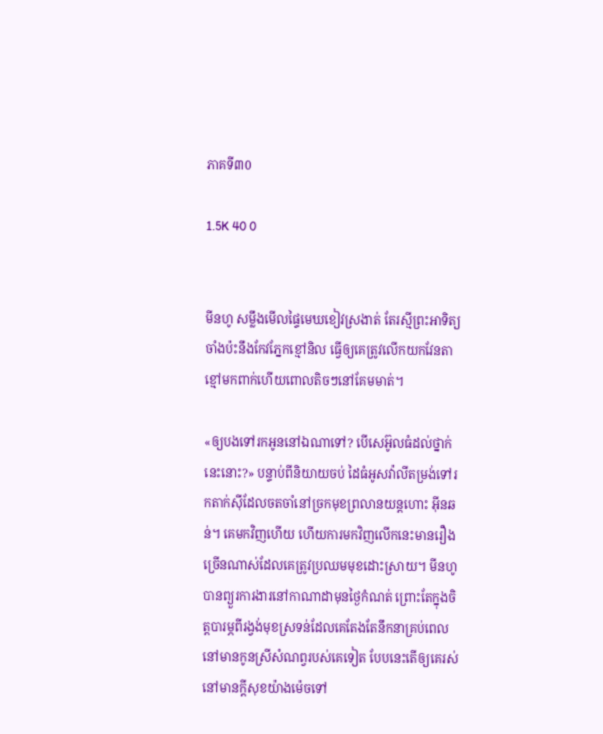ភាគទី៣0

1.5K 40 0


មីនហូ សម្លឹងមើលផ្ទៃមេឃខៀវស្រងាត់ តែរស្មីព្រះអាទិត្យចាំងប៉ះនឹងកែវភ្នែកខ្មៅនិល ធ្វើឲ្យគេត្រូវលើកយកវែនតាខ្មៅមកពាក់ហើយពោលតិចៗនៅគែមមាត់។

«ឲ្យបងទៅរកអូននៅឯណាទៅ? បើសេអ៊ូលធំដល់ថ្នាក់នេះនោះ?» បន្ទាប់ពីនិយាយចប់ ដៃធំអូសវ៉ាលីតម្រង់ទៅរកតាក់ស៊ីដែលចតចាំនៅច្រកមុខព្រលានយន្តហោះ អ៊ីនឆន់។ គេមកវិញហើយ ហើយការមកវិញលើកនេះមានរឿងច្រើនណាស់ដែលគេត្រូវប្រឈមមុខដោះស្រាយ។ មីនហូ បានព្យួរការងារនៅកាណាដាមុនថ្ងៃកំណត់ ព្រោះតែក្នុងចិត្តបារម្ភពីរង្វង់មុខស្រទន់ដែលគេតែងតែនឹកនាគ្រប់ពេល នៅមានកូនស្រីសំណព្វរបស់គេទៀត បែបនេះតើឲ្យគេរស់នៅមានក្តីសុខយ៉ាងម៉េចទៅ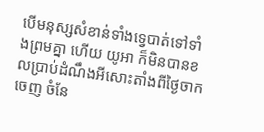បើមនុស្សសំខាន់ទាំងទ្វេបាត់ទៅទាំងព្រមគ្នា ហើយ យូអា ក៏មិនបានខលប្រាប់ដំណឹងអីសោះតាំងពីថ្ងៃចាកចេញ ចំនែ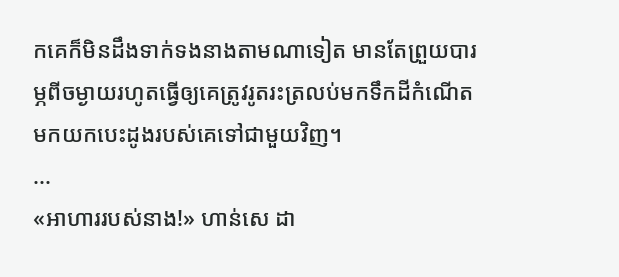កគេក៏មិនដឹងទាក់ទងនាងតាមណាទៀត មានតែព្រួយបារម្ភពីចម្ងាយរហូតធ្វើឲ្យគេត្រូវរូតរះត្រលប់មកទឹកដីកំណើត មកយកបេះដូងរបស់គេទៅជាមួយវិញ។
...
«អាហាររបស់នាង!» ហាន់សេ ដា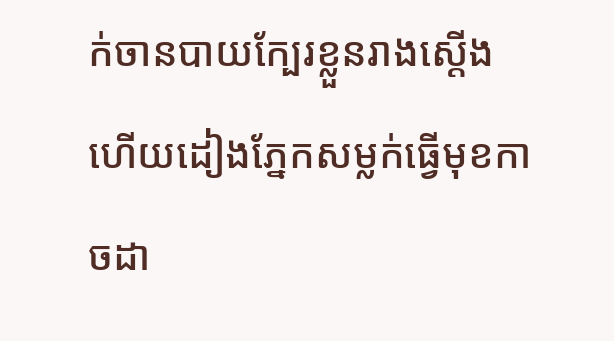ក់ចានបាយក្បែរខ្លួនរាងស្តើងហើយដៀងភ្នែកសម្លក់ធ្វើមុខកាចដា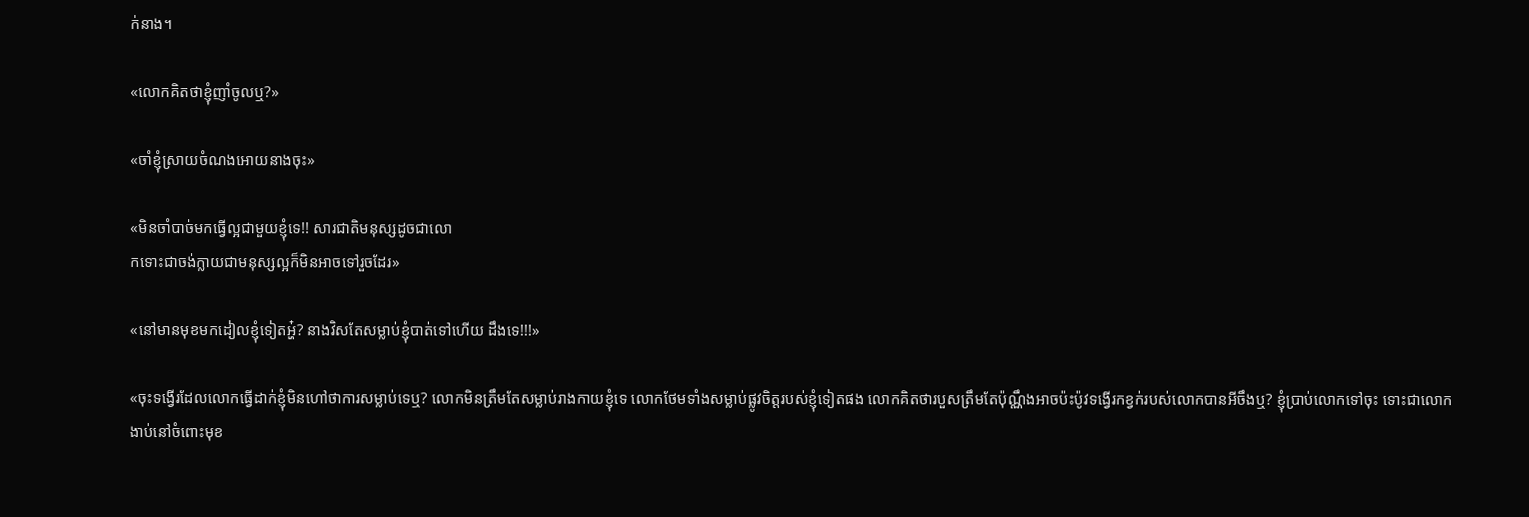ក់នាង។

«លោកគិតថាខ្ញុំញាំចូលឬ?»

«ចាំខ្ញុំស្រាយចំណងអោយនាងចុះ»

«មិនចាំបាច់មកធ្វើល្អជាមួយខ្ញុំទេ!! សារជាតិមនុស្សដូចជាលោ
កទោះជាចង់ក្លាយជាមនុស្សល្អក៏មិនអាចទៅរួចដែរ»

«នៅមានមុខមកដៀលខ្ញុំទៀតអ្ហ៎? នាងវិសតែសម្លាប់ខ្ញុំបាត់ទៅហើយ ដឹងទេ!!!»

«ចុះទង្វើរដែលលោកធ្វើដាក់ខ្ញុំមិនហៅថាការសម្លាប់ទេឬ? លោកមិនត្រឹមតែសម្លាប់រាងកាយខ្ញុំទេ លោកថែមទាំងសម្លាប់ផ្លូវចិត្តរបស់ខ្ញុំទៀតផង លោកគិតថារបួសត្រឹមតែប៉ុណ្ណឹងអាចប៉ះប៉ូវទង្វើរកខ្វក់របស់លោកបានអីចឹងឬ? ខ្ញុំប្រាប់លោកទៅចុះ ទោះជាលោកងាប់នៅចំពោះមុខ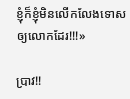ខ្ញុំក៏ខ្ញុំមិនលើកលែងទោសឲ្យលោកដែរ!!!»

ប្រាវ!!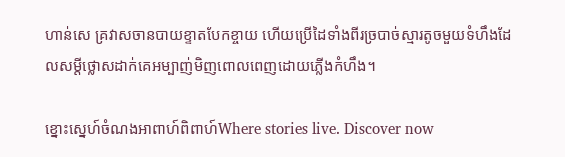ហាន់សេ គ្រវាសចានបាយខ្ទាតបែកខ្ចាយ ហើយប្រើដៃទាំងពីរច្របាច់ស្មារតូចមួយទំហឹងដែលសម្តីថ្លោសដាក់គេអម្បាញ់មិញពោលពេញដោយភ្លើងកំហឹង។

ខ្នោះស្នេហ៍ចំណងអាពាហ៍ពិពាហ៍Where stories live. Discover now